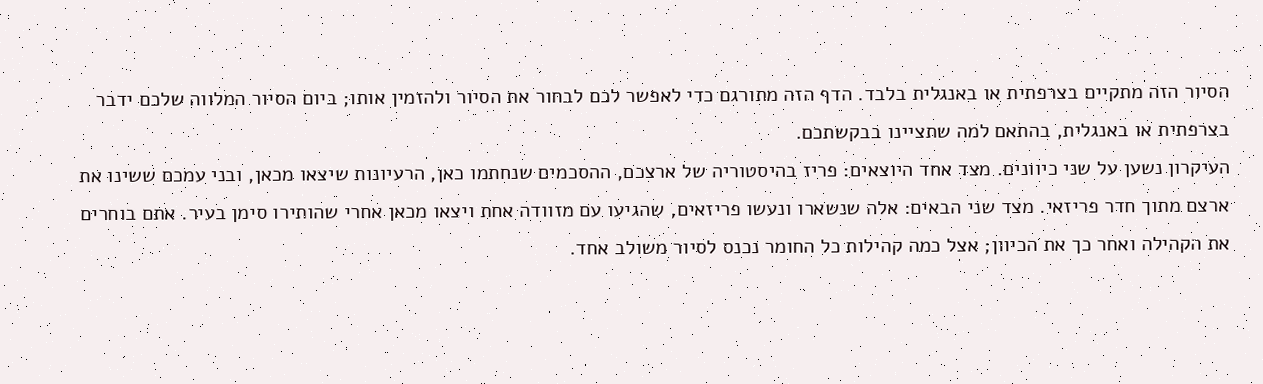הסיור הזה מתקיים בצרפתית או באנגלית בלבד. הדף הזה מתורגם כדי לאפשר לכם לבחור את הסיור ולהזמין אותו; ביום הסיור המלווה שלכם ידבר בצרפתית או באנגלית, בהתאם למה שתציינו בבקשתכם.
העיקרון נשען על שני כיוונים. מצד אחד היוצאים: פריז בהיסטוריה של ארצכם, ההסכמים שנחתמו כאן, הרעיונות שיצאו מכאן, ובני עמכם ששינו את ארצם מתוך חדר פריזאי. מצד שני הבאים: אלה שנשארו ונעשו פריזאים, שהגיעו עם מזוודה אחת ויצאו מכאן אחרי שהותירו סימן בעיר. אתם בוחרים את הקהילה ואחר כך את הכיוון; אצל כמה קהילות כל החומר נכנס לסיור משולב אחד.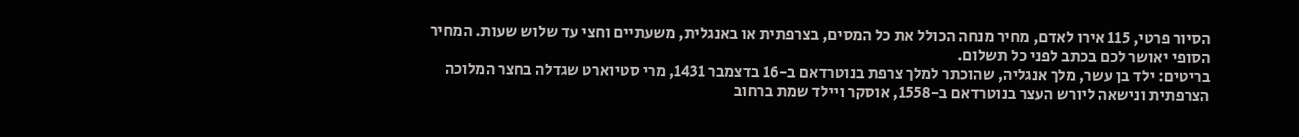הסיור פרטי, 115 אירו לאדם, מחיר מנחה הכולל את כל המסים, בצרפתית או באנגלית, משעתיים וחצי עד שלוש שעות. המחיר הסופי יאושר לכם בכתב לפני כל תשלום.
בריטים: ילד בן עשר, מלך אנגליה, שהוכתר למלך צרפת בנוטרדאם ב-16 בדצמבר 1431, מרי סטיוארט שגדלה בחצר המלוכה הצרפתית ונישאה ליורש העצר בנוטרדאם ב-1558, אוסקר ויילד שמת ברחוב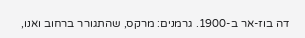דה בוז-אר ב-1900. גרמנים: מרקס, שהתגורר ברחוב ואנו,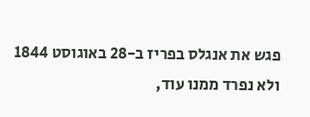פגש את אנגלס בפריז ב-28 באוגוסט 1844 ולא נפרד ממנו עוד,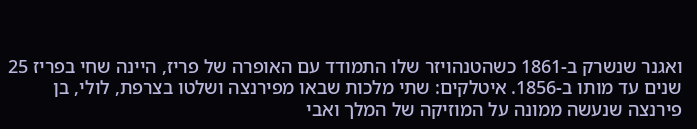ואגנר שנשרק ב-1861 כשהטנהויזר שלו התמודד עם האופרה של פריז, היינה שחי בפריז 25 שנים עד מותו ב-1856. איטלקים: שתי מלכות שבאו מפירנצה ושלטו בצרפת, לולי, בן פירנצה שנעשה ממונה על המוזיקה של המלך ואבי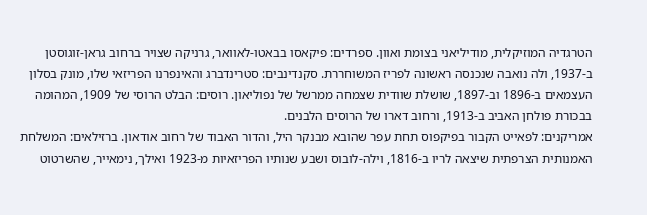הטרגדיה המוזיקלית, מודיליאני בצומת ואוון. ספרדים: פיקאסו בבאטו-לאוואר, גרניקה שצויר ברחוב גראן-זוגוסטן ב-1937, ולה נואבה שנכנסה ראשונה לפריז המשוחררת. סקנדינבים: סטרינדברג והאינפרנו הפריזאי שלו, מונק בסלון העצמאים ב-1896 וב-1897, שושלת שוודית שצמחה ממרשל של נפוליאון. רוסים: הבלט הרוסי של 1909, המהומה בבכורת פולחן האביב ב-1913, ורחוב דארו של הרוסים הלבנים.
אמריקנים: לפאייט הקבור בפיקפוס תחת עפר שהובא מבנקר היל, והדור האבוד של רחוב אודאון. ברזילאים: המשלחת האמנותית הצרפתית שיצאה לריו ב-1816, וילה-לובוס ושבע שנותיו הפריזאיות מ-1923 ואילך, נימאייר, שהשרטוט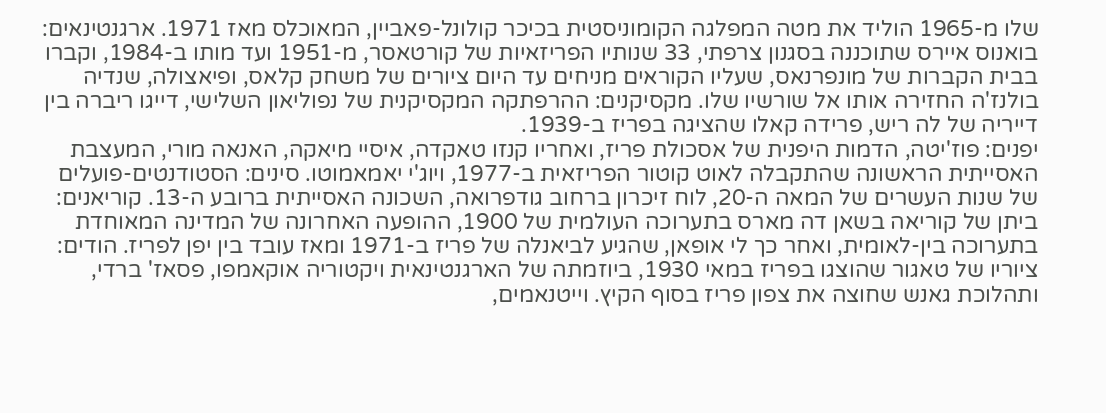שלו מ-1965 הוליד את מטה המפלגה הקומוניסטית בכיכר קולונל-פאביין, המאוכלס מאז 1971. ארגנטינאים: בואנוס איירס שתוכננה בסגנון צרפתי, 33 שנותיו הפריזאיות של קורטאסר, מ-1951 ועד מותו ב-1984, וקברו בבית הקברות של מונפרנאס, שעליו הקוראים מניחים עד היום ציורים של משחק קלאס, ופיאצולה, שנדיה בולנז'ה החזירה אותו אל שורשיו שלו. מקסיקנים: ההרפתקה המקסיקנית של נפוליאון השלישי, דייגו ריברה בין דייריה של לה ריש, פרידה קאלו שהציגה בפריז ב-1939.
יפנים: פוז'יטה, הדמות היפנית של אסכולת פריז, ואחריו קנזו טאקדה, איסיי מיאקה, האנאה מורי, המעצבת האסייתית הראשונה שהתקבלה לאוט קוטור הפריזאית ב-1977, ויוג'י יאמאמוטו. סינים: הסטודנטים-פועלים של שנות העשרים של המאה ה-20, לוח זיכרון ברחוב גודפרואה, השכונה האסייתית ברובע ה-13. קוריאנים: ביתן של קוריאה בשאן דה מארס בתערוכה העולמית של 1900, ההופעה האחרונה של המדינה המאוחדת בתערוכה בין-לאומית, ואחר כך לי אופאן, שהגיע לביאנלה של פריז ב-1971 ומאז עובד בין יפן לפריז. הודים: ציוריו של טאגור שהוצגו בפריז במאי 1930, ביוזמתה של הארגנטינאית ויקטוריה אוקאמפו, פסאז' ברדי, ותהלוכת גאנש שחוצה את צפון פריז בסוף הקיץ. וייטנאמים,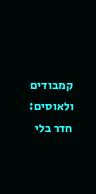קמבודים ולאוסים: חדר בלי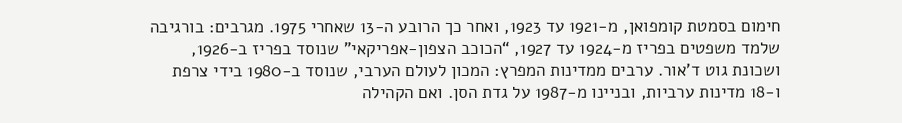חימום בסמטת קומפואן, מ-1921 עד 1923, ואחר כך הרובע ה-13 שאחרי 1975. מגרבים: בורגיבה שלמד משפטים בפריז מ-1924 עד 1927, “הכוכב הצפון-אפריקאי” שנוסד בפריז ב-1926, ושכונת גוט ד'אור. ערבים ממדינות המפרץ: המכון לעולם הערבי, שנוסד ב-1980 בידי צרפת ו-18 מדינות ערביות, ובניינו מ-1987 על גדת הסן. ואם הקהילה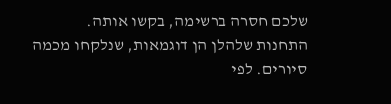שלכם חסרה ברשימה, בקשו אותה.
התחנות שלהלן הן דוגמאות, שנלקחו מכמה סיורים. לפי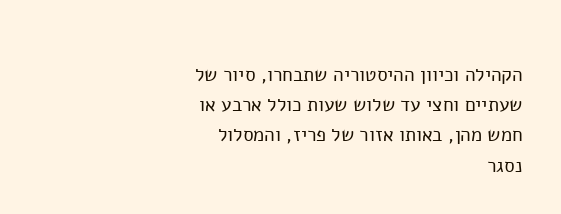הקהילה וכיוון ההיסטוריה שתבחרו, סיור של שעתיים וחצי עד שלוש שעות כולל ארבע או חמש מהן, באותו אזור של פריז, והמסלול נסגר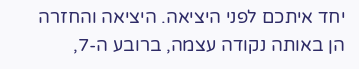יחד איתכם לפני היציאה. היציאה והחזרה הן באותה נקודה עצמה, ברובע ה-7,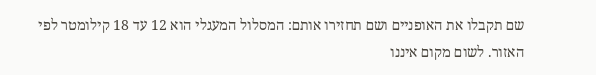שם תקבלו את האופניים ושם תחזירו אותם: המסלול המעגלי הוא 12 עד 18 קילומטר לפי האזור. לשום מקום איננו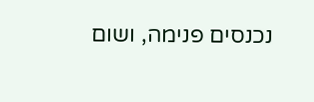נכנסים פנימה, ושום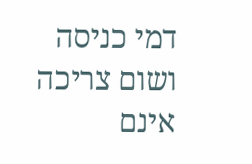דמי כניסה ושום צריכה אינם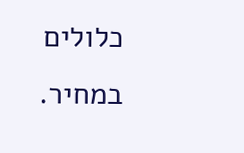כלולים במחיר.